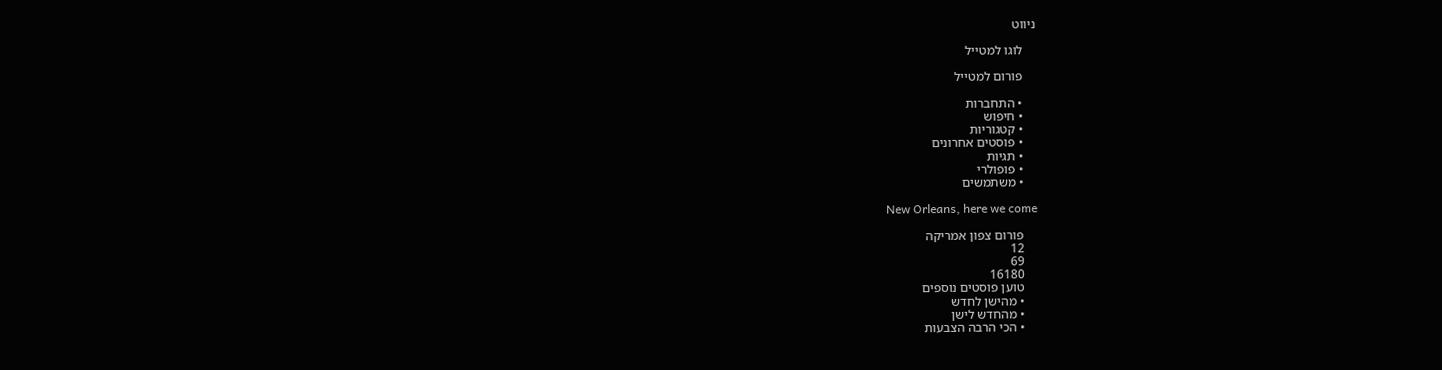ניווט

    לוגו למטייל

    פורום למטייל

    • התחברות
    • חיפוש
    • קטגוריות
    • פוסטים אחרונים
    • תגיות
    • פופולרי
    • משתמשים

    New Orleans, here we come

    פורום צפון אמריקה
    12
    69
    16180
    טוען פוסטים נוספים
    • מהישן לחדש
    • מהחדש לישן
    • הכי הרבה הצבעות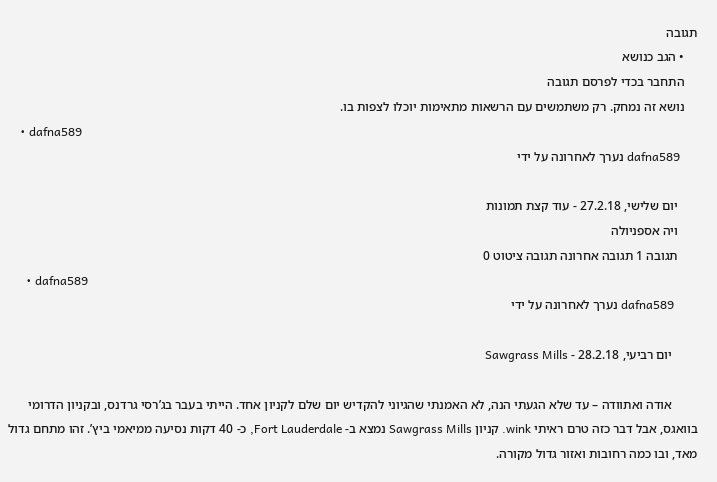תגובה
    • הגב כנושא
    התחבר בכדי לפרסם תגובה
    נושא זה נמחק. רק משתמשים עם הרשאות מתאימות יוכלו לצפות בו.
    • dafna589
      dafna589 נערך לאחרונה על ידי

      יום שלישי, 27.2.18 - עוד קצת תמונות
      ויה אספניולה
      תגובה 1 תגובה אחרונה תגובה ציטוט 0
      • dafna589
        dafna589 נערך לאחרונה על ידי

        יום רביעי, 28.2.18 - Sawgrass Mills

        אודה ואתוודה – עד שלא הגעתי הנה, לא האמנתי שהגיוני להקדיש יום שלם לקניון אחד. הייתי בעבר בג’רסי גרדנס, ובקניון הדרומי בוואגס, אבל דבר כזה טרם ראיתי wink. קניון Sawgrass Mills נמצא ב- Fort Lauderdale, כ- 40 דקות נסיעה ממיאמי ביץ’. זהו מתחם גדול מאד, ובו כמה רחובות ואזור גדול מקורה.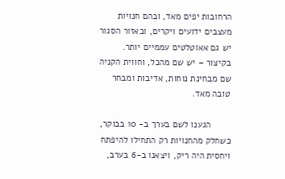הרחובות יפים מאד, ובהם חנויות מעצבים ידועים ויקרים, ובאזור הסגור יש גם אאוטלטים עממיים יותר. בקיצור – יש שם מהכל, וחווית הקניה שם מבחינת נוחות, אדיבות ומבחר טובה מאד.

        הגענו לשם בערך ב- 10 בבוקר, כשחלק מהחנויות רק התחילו להיפתח ויחסית היה ריק, ויצאנו ב-6 בערב,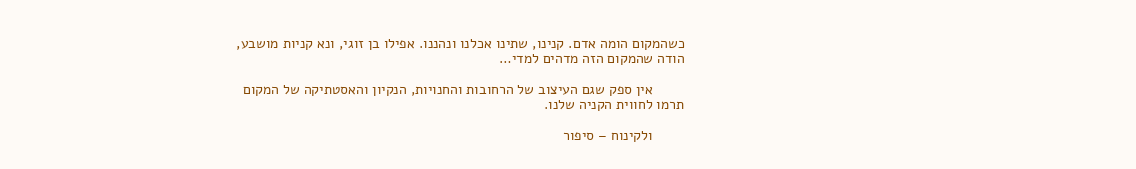כשהמקום הומה אדם. קנינו, שתינו אכלנו ונהננו. אפילו בן זוגי, ונא קניות מושבע, הודה שהמקום הזה מדהים למדי…

        אין ספק שגם העיצוב של הרחובות והחנויות, הנקיון והאסטתיקה של המקום תרמו לחווית הקניה שלנו.

        ולקינוח – סיפור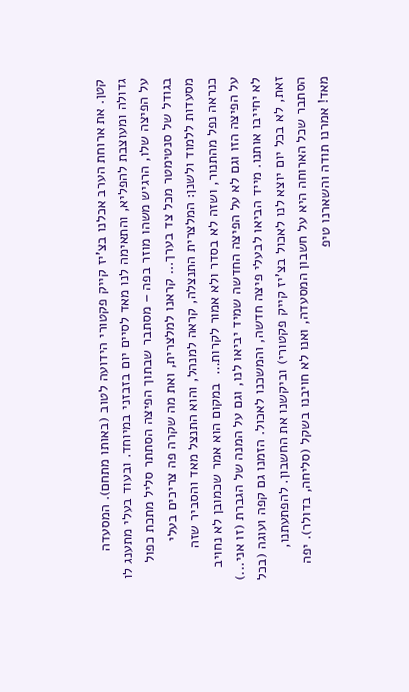קטן. את ארוחת הערב אכלנו בצ’יז קייק פקטורי הידועה לטוב (באותו מתחם). המסעדה גדולה ומעוצבת להפליא, והתאימה לנו מאד לסיים יום בזבזני במיוחד. ובעוד בעלי מתענג לו על הפיצה שלו, הרגיש משהו מוזר בפה – מסתבר שבתוך הפיצה הסתתר סליל מתכת כפול בגודל של סנטימטר מכל צד בערך… קראנו למלצרית, ואת מה שקרה פה צריכים בעלי מסעדות ללמוד ולשנן: המלצרית התנצלה, קראה למנהל, והוא התנצל מאד והסביר שזה כנראה נפל מהתנור, ושזה לא בסדר ולא אמור לקרות…  במקום הוא אמר שכמובן לא נחויב על הפיצה הזו וגם לא על הפיצה החדשה שמיד יביאו לנו, וגם על המנה של הגברת (זו אני...) לא יחייבו אותנו. מייד הביאו לבעלי פיצה חדשה, והמשכנו לאכול. הזמנו גם קפה ועוגה (בכל זאת, לא בכל יום יוצא לנו לאכול בצ’יז קייק פקטורי) וביקשנו את החשבון. להפתעתנו, הסתבר שכל הארוחה היא על חשבון המסעדה, ואנו לא חויבנו בשקל (סליחה, בדולר). יפה מאד! אמרנו תודה והשארנו טיפ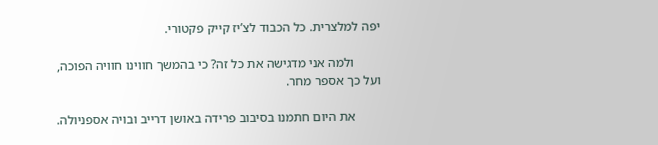יפה למלצרית. כל הכבוד לצ’יז קייק פקטורי.

        ולמה אני מדגישה את כל זה? כי בהמשך חווינו חוויה הפוכה, ועל כך אספר מחר.

        את היום חתמנו בסיבוב פרידה באושן דרייב ובויה אספניולה.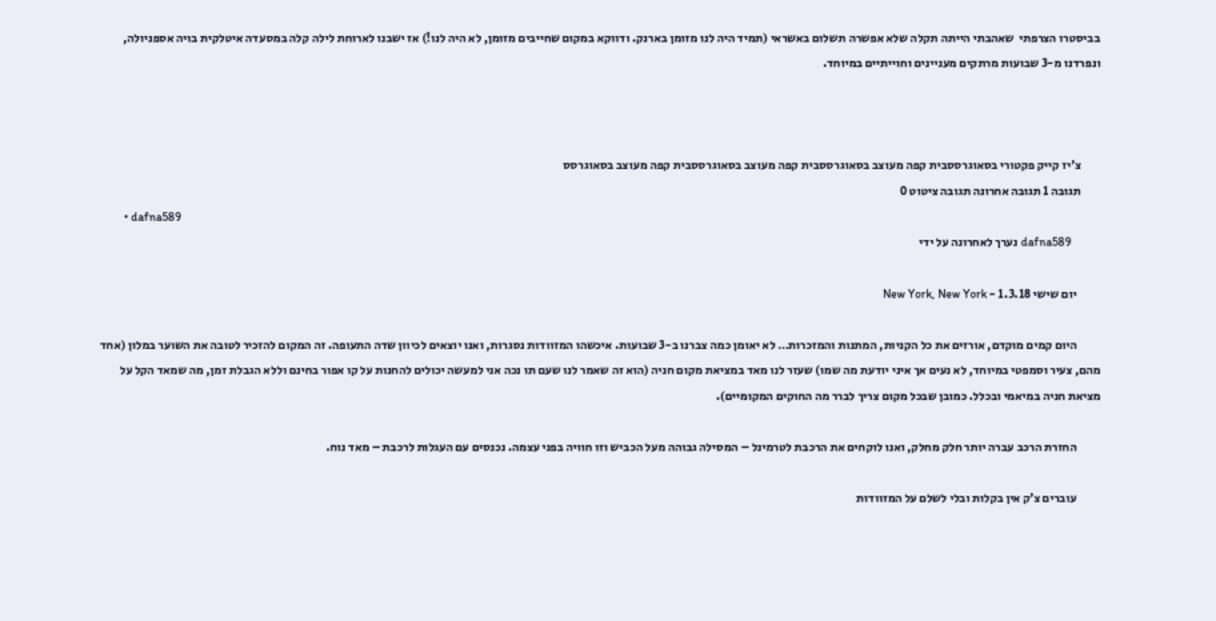בביסטרו הצרפתי  שאהבתי הייתה תקלה שלא אפשרה תשלום באשראי (תמיד היה לנו מזומן בארנק. ודווקא במקום שחייבים מזומן, לא היה לנו!) אז ישבנו לארוחת לילה קלה במסעדה איטלקית בויה אספניולה, ונפרדנו מ-3 שבועות מרתקים מעניינים וחוייתיים במיוחד.



        צ'יז קייק פקטורי בסאוגרססבית קפה מעוצב בסאוגרססבית קפה מעוצב בסאוגרססבית קפה מעוצב בסאוגרסס
        תגובה 1 תגובה אחרונה תגובה ציטוט 0
        • dafna589
          dafna589 נערך לאחרונה על ידי

          יום שישי 1.3.18 - New York, New York

          היום קמים מוקדם, אורזים את כל הקניות, המתנות והמזכרות… לא יאומן כמה צברנו ב-3 שבועות. איכשהו המזוודות נסגרות, ואנו יוצאים לכיוון שדה התעופה. זה המקום להזכיר לטובה את השוער במלון (אחד מהם, צעיר וסמפטי במיוחד, לא נעים אך איני יודעת מה שמו) שעזר לנו מאד במציאת מקום חניה (הוא זה שאמר לנו שעם תו נכה אני למעשה יכולים להחנות על קו אפור בחינם וללא הגבלת זמן, מה שמאד הקל על מציאת חניה במיאמי ובכלל. כמובן שבכל מקום צריך לברר מה החוקים המקומיים).

          החזרת הרכב עברה יותר חלק מחלק, ואנו לוקחים את הרכבת לטרמינל – המסילה גבוהה מעל הכביש וזו חוויה בפני עצמה. נכנסים עם העגלות לרכבת – מאד נוח.

          עוברים צ’ק אין בקלות ובלי לשלם על המזוודות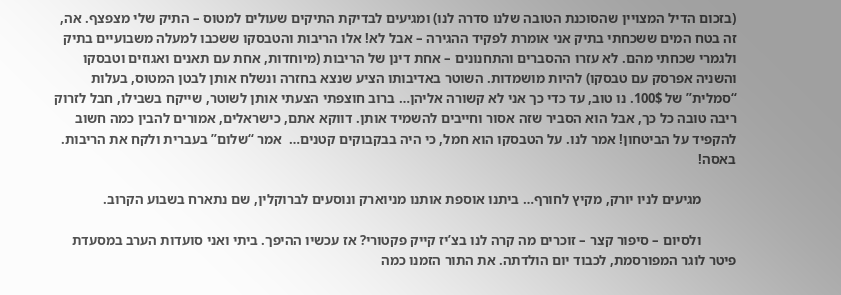(בזכום הדיל המצויין שהסוכנת הטובה שלנו סדרה לנו) ומגיעים לבדיקת התיקים שעולים למטוס – התיק שלי מצפצף. אה, זה בטח המים ששכחתי בתיק אני אומרת לפקיד ההגירה – אבל לא! אלו הריבות והטבסקו ששכבו למעלה משבועיים בתיק ולגמרי שכחתי מהם. לא עזרו ההסברים והתחנונים – אחת דינן של הריבות (מיוחדות, אחת עם תאנים ואגוזים וטבסקו והשניה אפרסק עם טבסקו) להיות מושמדות. השוטר באדיבותו הציע שנצא בחזרה ונשלח אותן לבטן המטוס, בעלות “סמלית” של 100$. נו טוב, עד כדי כך אני לא קשורה אליהן… ברוב חוצפתי הצעתי אותן לשוטר, שייקח בשבילו, חבל לזרוק ריבה טובה כל כך, אבל הוא הסביר שזה אסור וחייבים להשמיד אותן. דווקא אתם, כישראלים, אמורים להבין כמה חשוב להקפיד על הביטחון! אמר לנו. על הטבסקו הוא חמל, כי היה בבקבוקים קטנים…  אמר “שלום” בעברית ולקח את הריבות. באסה!

          מגיעים לניו יורק, מקיץ לחורף… ביתנו אוספת אותנו מניוארק ונוסעים לברוקלין, שם נתארח בשבוע הקרוב.

          ולסיום – סיפור קצר – זוכרים מה קרה לנו בצ’יז קייק פקטורי? אז עכשיו ההיפך. ביתי ואני סועדות הערב במסעדת פיטר לוגר המפורסמת, לכבוד יום הולדתה. את התור הזמנו כמה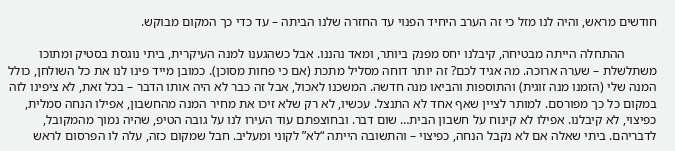חודשים מראש, והיה לנו מזל כי זה הערב היחיד הפנוי עד החזרה שלנו הביתה – עד כדי כך המקום מבוקש.

          ההתחלה הייתה מבטיחה, קיבלנו יחס מפנק ביותר, ומאד נהננו. אבל כשהגענו למנה העיקרית, ביתי נוגסת בסטיק ומתוכו משתלשלת – שערה ארוכה. מה אגיד לכם? זה יותר דוחה מסליל מתכת (אם כי פחות מסוכן). כמובן מייד פינו לנו את כל השולחן, כולל המנה שלי (הזמנו מנה זוגית) והתוספות והביאו מנה חדשה. המשכנו לאכול, אבל זה כבר לא היה אותו הדבר – בכל זאת, לא ציפינו לזה במקום כל כך מפורסם. למותר לציין שאף אחד לא התנצל. עכשיו, לא רק שלא זיכו את מחיר המנה מהחשבון, אפילו הנחה סמלית, כפיצוי, לא קיבלנו. אפילו לא קינוח על חשבון הבית… שום דבר. ובחוצפתם עוד העירו לנו על גובה הטיפ, שהיה נמוך מהמקובל, לדבריהם. ביתי שאלה אם לא נקבל הנחה, כפיצוי – והתשובה הייתה “לא” לקוני ומעליב. חבל שמקום כזה, עלה לו הפרסום לראש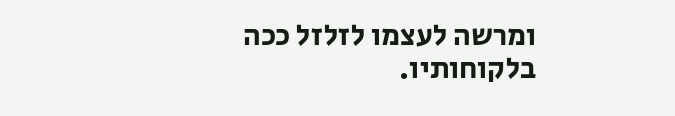ומרשה לעצמו לזלזל ככה בלקוחותיו.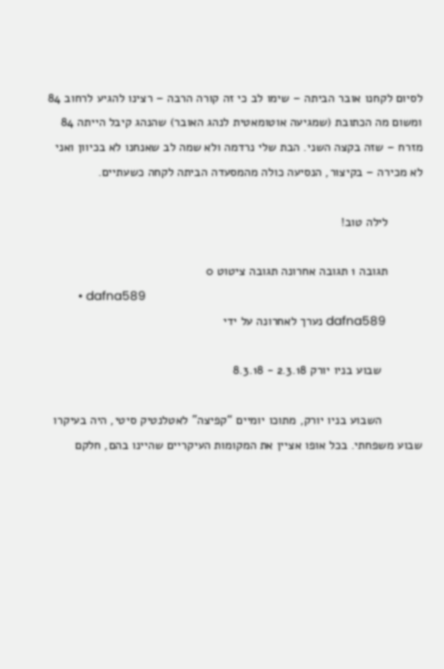לסיום לקחנו אובר הביתה – שימו לב כי זה קורה הרבה – רצינו להגיע לרחוב 84 ומשום מה הכתובת (שמגיעה אוטומאטית לנהג האובר) שהנהג קיבל הייתה 84 מזרח – שזה בקצה השני. הבת שלי נרדמה ולא שמה לב שאנחנו לא בכיוון ואני לא מכירה – בקיצור, הנסיעה כולה מהמסעדה הביתה לקחה כשעתיים.

          לילה טוב!

          תגובה 1 תגובה אחרונה תגובה ציטוט 0
          • dafna589
            dafna589 נערך לאחרונה על ידי

            שבוע בניו יורק 2.3.18 - 8.3.18

            השבוע בניו יורק, מתוכו יומיים “קפיצה” לאטלנטיק סיטי, היה בעיקרו שבוע משפחתי. בכל אופו אציין את המקומות העיקריים שהיינו בהם, חלקם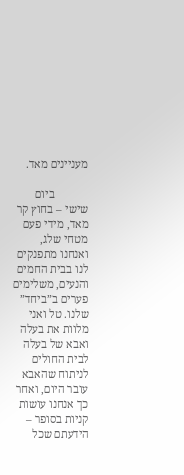מעניינים מאד.

            ביום שישי – בחוץ קר מאד, מידי פעם מטחי שלג, ואנחנו מתפנקים לנו בבית החמים והנעים, משלימים פערים ב”ביחד” שלנו. טל ואני מלוות את בעלה ואבא של בעלה לבית החולים לניתוח שהאבא עובר היום, ואחר כך אנחנו עושות קניות בסופר – הידעתם שכל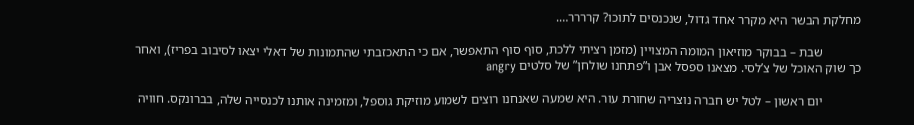מחלקת הבשר היא מקרר אחד גדול, שנכנסים לתוכו? קרררר….

            שבת – בבוקר מוזיאון המומה המצויין (מזמן רציתי ללכת, סוף סוף התאפשר, אם כי התאכזבתי שהתמונות של דאלי יצאו לסיבוב בפריז), ואחר כך שוק האוכל של צ’לסי. מצאנו ספסל אבן ו”פתחנו שולחן” של סלטים angry

            יום ראשון – לטל יש חברה נוצריה שחורת עור. היא שמעה שאנחנו רוצים לשמוע מוזיקת גוספל, ומזמינה אותנו לכנסייה שלה, בברונקס. חוויה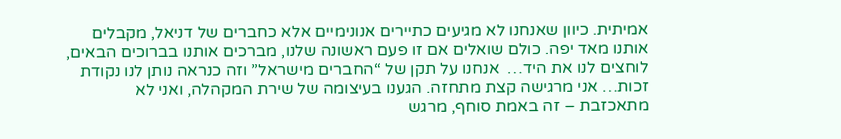אמיתית. כיוון שאנחנו לא מגיעים כתיירים אנונימיים אלא כחברים של דניאל, מקבלים אותנו מאד יפה. כולם שואלים אם זו פעם ראשונה שלנו, מברכים אותנו בברוכים הבאים, לוחצים לנו את היד…  אנחנו על תקן של “החברים מישראל” וזה כנראה נותן לנו נקודת זכות… אני מרגישה קצת מתחזה. הגענו בעיצומה של שירת המקהלה, ואני לא מתאכזבת – זה באמת סוחף, מרגש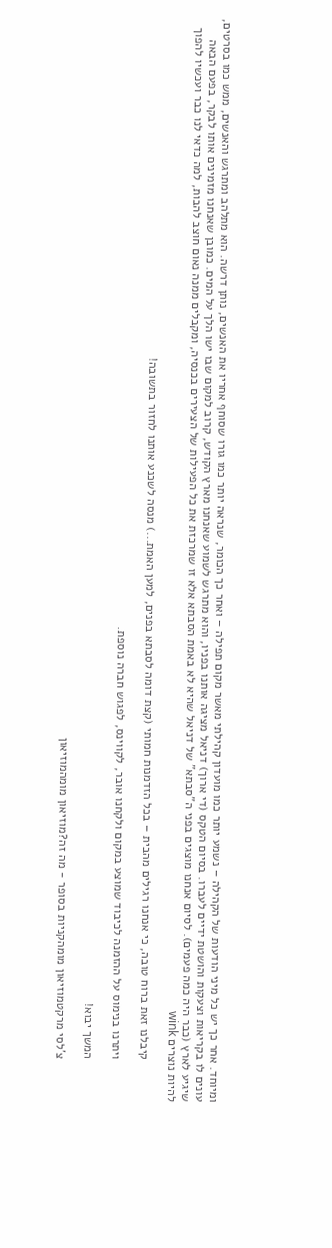ומיוחד. אחר כך יש כל מיני הודעות של הקהילה – נשמע יותר כמו מועדון קהילתי מאשר מקום תפילה – ואחר כך הכומר, שנראה יותר כמו גורו שסוחף אחריו את האנשים, נותן דרשה. הוא מתלהב ומתרגש והאנשים, ממש כמו בסרטים, עונים לו בקריאות וצעקות והושטת ידיים לעברו. בסיום הטקס (די ארוך) דניאל מציגה אותנו בפניו, והוא מתרגש לשמוע שאנחנו מארץ הקודש, קרוב למקום שבו ישו הלך על המים. כמובן שאנחנו מזמינים אותו לבקר, בפעם הבאה שיגיע לארץ (כבר היה כמה פעמים). לסיום אנחנו מוצגים בפני ה”סבתא” של דניאל שהיא לא באמת הסבתא אלא זו שמרכזת את כל הפעילות של הצעירים בכנסיה, ומקבלים ממנה נאום חוצב להבות, למה כדאי לנו כבר ועכשיו להפוך להיות נוצרים wink

            קיבלנו זאת ברוח טובה, כי אנחנו רגילים מהבית – בכל הזדמנות חמותי (קצת דומה לסבתא בפנים, למען האמת...) מנסה לשכנע אותנו לחזור בתשובה!

            ויתרנו בנימוס על ההזמנה לכיבוד שמוצע במקום ולקחנו אובר, לקווינס, לפגוש חברה נוספת.

            המשך יבוא!

            צ'לסי מרקטמוזיאון מומהקניות בסופר - מה זה?מוזיאון מומהמוזיאון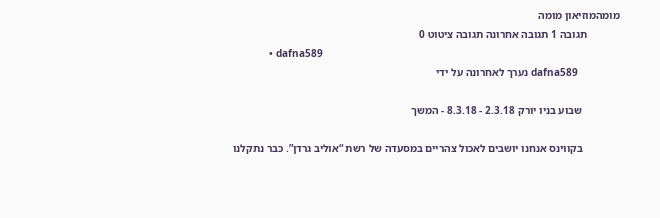מומהמוזיאון מומה
            תגובה 1 תגובה אחרונה תגובה ציטוט 0
            • dafna589
              dafna589 נערך לאחרונה על ידי

              שבוע בניו יורק 2.3.18 - 8.3.18 - המשך

              בקווינס אנחנו יושבים לאכול צהריים במסעדה של רשת “אוליב גרדן”. כבר נתקלנו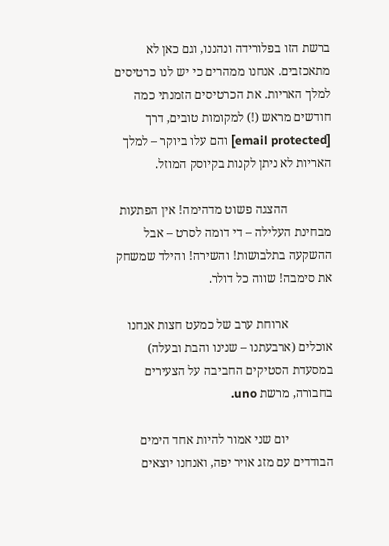ברשת הזו בפלורידה ונהננו, וגם כאן לא מתאכזבים. אנחנו ממהרים כי יש לנו כרטיסים למלך האריות. את הכרטיסים הזמנתי כמה חודשים מראש (!) למקומות טובים, דרך [email protected] והם עלו ביוקר – למלך האריות לא ניתן לקנות בקיוסק המוזל.

              ההצגה פשוט מדהימה! אין הפתעות מבחינת העלילה – די דומה לסרט – אבל ההשקעה בתלבושות! והשירה! והילד שמשחק את סימבה! שווה כל דולר.

              ארוחת ערב של כמעט חצות אנחנו אוכלים (ארבעתנו – שנינו והבת ובעלה) במסעדת הסטיקים החביבה על הצעירים בחבורה, מרשת uno.

              יום שני אמור להיות אחד הימים הבודדים עם מזג אויר יפה, ואנחנו יוצאים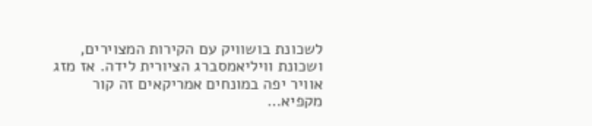לשכונת בושוויק עם הקירות המצוירים, ושכונת וויליאמסברג הציורית לידה. אז מזג אוויר יפה במונחים אמריקאים זה קור מקפיא…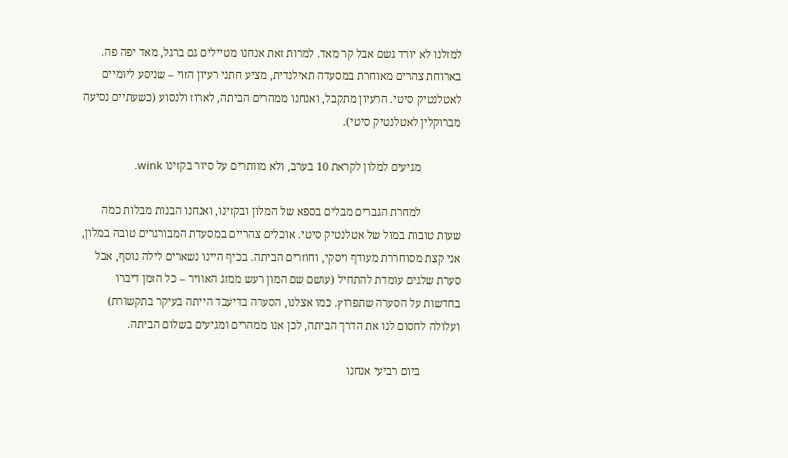למזלנו לא יורד גשם אבל קר מאד. למרות זאת אנחנו מטיילים גם ברגל, מאד יפה פה. בארוחת צהרים מאוחרת במסעדה תאילנדית, מציע חתני רעיון הזוי – שניסע ליומיים לאטלנטיק סיטי. הרעיון מתקבל, ואנחנו ממהרים הביתה, לארוז ולנסוע (כשעתיים נסיעה מברוקלין לאטלנטיק סיטי).

              מגיעים למלון לקראת 10 בערב, ולא מוותרים על סיור בקזינו wink.

              למחרת הגברים מבלים בספא של המלון ובקזינו, ואנחנו הבנות מבלות כמה שעות טובות במול של אטלנטיק סיטי. אוכלים צהריים במסעדת המבורגרים טובה במלון, אני קצת מסוחררת מעודף ויסקי, וחוזרים הביתה. בכיף היינו נשארים לילה נוסף, אבל סערת שלגים עומדת להתחיל (עושם שם המון רעש ממזג האוויר – כל הזמן דיברו בחדשות על הסערה שתפרוץ. כמו אצלנו, הסערה בדיעבד הייתה בעיקר בתקשורת) ועלולה לחסום לנו את הדרך הביתה, לכן אנו ממהרים ומגיעים בשלום הביתה.

              ביום רביעי אנחנו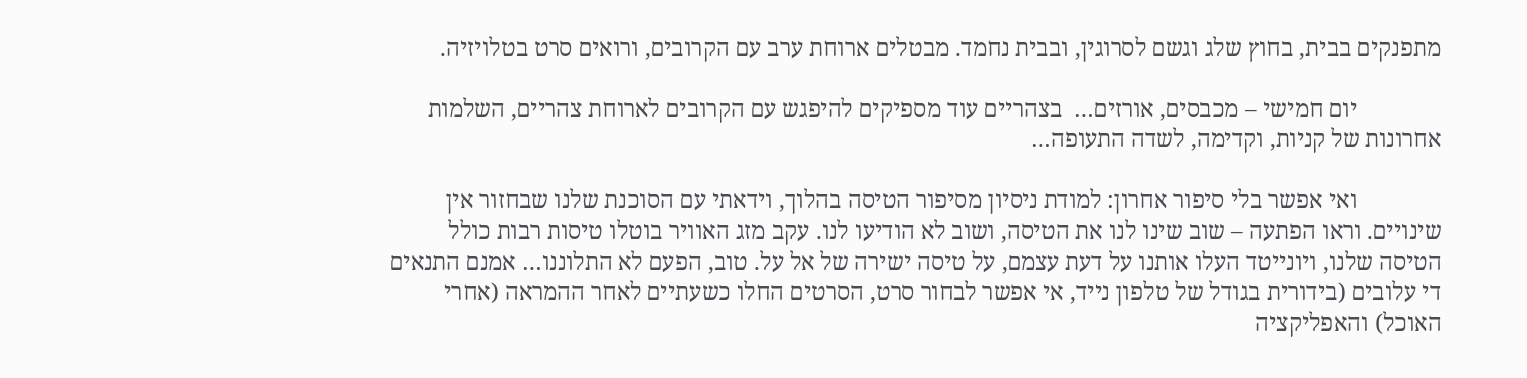מתפנקים בבית, בחוץ שלג וגשם לסרוגין, ובבית נחמד. מבטלים ארוחת ערב עם הקרובים, ורואים סרט בטלויזיה.

              יום חמישי – מכבסים, אורזים…  בצהריים עוד מספיקים להיפגש עם הקרובים לארוחת צהריים, השלמות אחרונות של קניות, וקדימה, לשדה התעופה…

              ואי אפשר בלי סיפור אחרון: למודת ניסיון מסיפור הטיסה בהלוך, וידאתי עם הסוכנת שלנו שבחזור אין שינויים. וראו הפתעה – שוב שינו לנו את הטיסה, ושוב לא הודיעו לנו. עקב מזג האוויר בוטלו טיסות רבות כולל הטיסה שלנו, ויונייטד העלו אותנו על דעת עצמם, על טיסה ישירה של אל על. טוב, הפעם לא התלוננו… אמנם התנאים די עלובים (בידורית בגודל של טלפון נייד, אי אפשר לבחור סרט, הסרטים החלו כשעתיים לאחר ההמראה (אחרי האוכל) והאפליקציה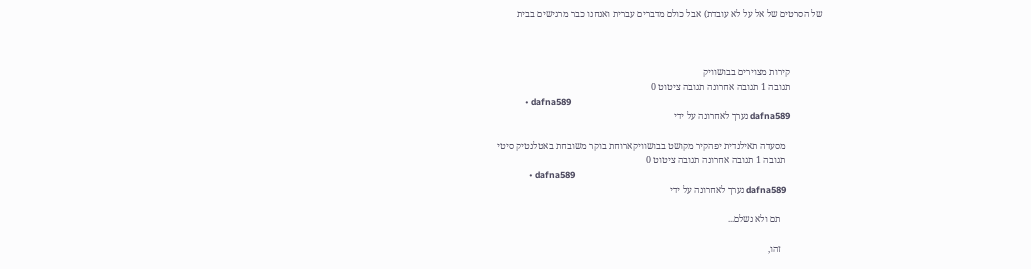של הסרטים של אל על לא עובדת) אבל כולם מדברים עברית ואנחנו כבר מרגישים בבית



              קירות מצוירים בבושוויק
              תגובה 1 תגובה אחרונה תגובה ציטוט 0
              • dafna589
                dafna589 נערך לאחרונה על ידי

                מסעדה תאילנדית יפהקיר מקושט בבושוויקארוחת בוקר משובחת באטלנטיק סיטי
                תגובה 1 תגובה אחרונה תגובה ציטוט 0
                • dafna589
                  dafna589 נערך לאחרונה על ידי

                  תם ולא נשלם...

                  זהו,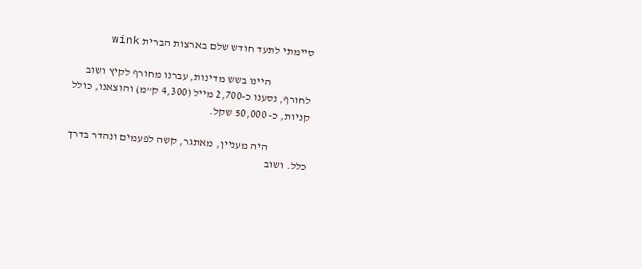סיימתי לתעד חודש שלם בארצות הברית wink

                  היינו בשש מדינות, עברנו מחורף לקיץ ושוב לחורף, נסענו כ-2,700 מייל (4,300 ק”מ) והוצאנו, כולל קניות, כ- 50,000 שקל.

                  היה מעניין, מאתגר, קשה לפעמים ונהדר בדרך כלל. ושוב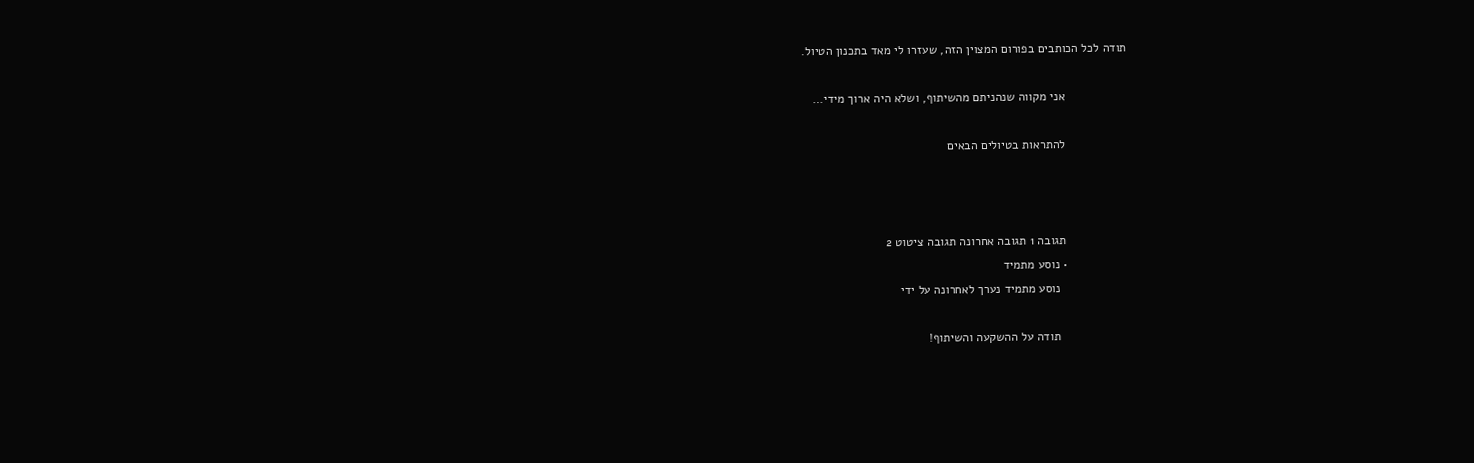תודה לכל הכותבים בפורום המצוין הזה, שעזרו לי מאד בתכנון הטיול.

                  אני מקווה שנהניתם מהשיתוף, ושלא היה ארוך מידי…

                  להתראות בטיולים הבאים



                  תגובה 1 תגובה אחרונה תגובה ציטוט 2
                  • נוסע מתמיד
                    נוסע מתמיד נערך לאחרונה על ידי

                    תודה על ההשקעה והשיתוף!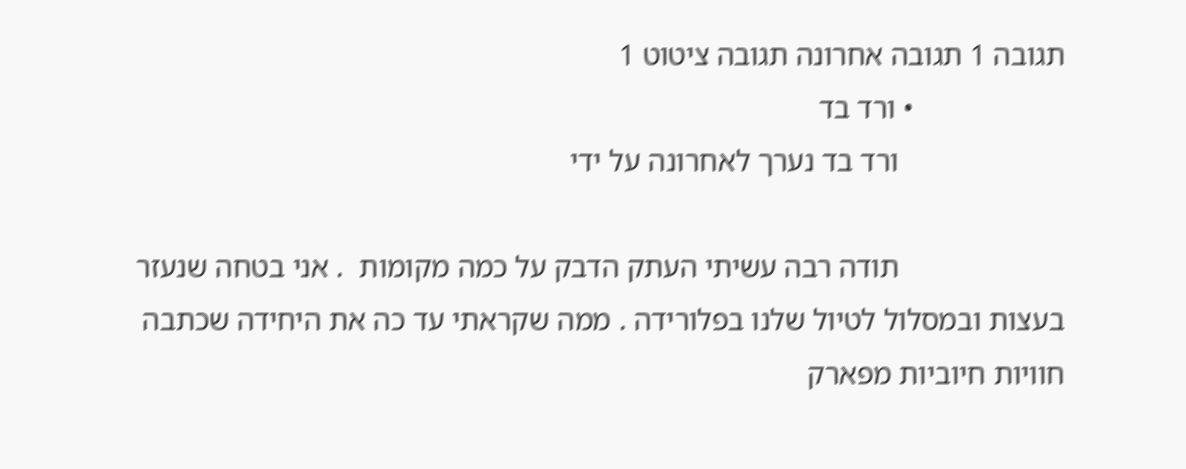תגובה 1 תגובה אחרונה תגובה ציטוט 1
                    • ורד בד
                      ורד בד נערך לאחרונה על ידי

                      תודה רבה עשיתי העתק הדבק על כמה מקומות  . אני בטחה שנעזר בעצות ובמסלול לטיול שלנו בפלורידה . ממה שקראתי עד כה את היחידה שכתבה חוויות חיוביות מפארק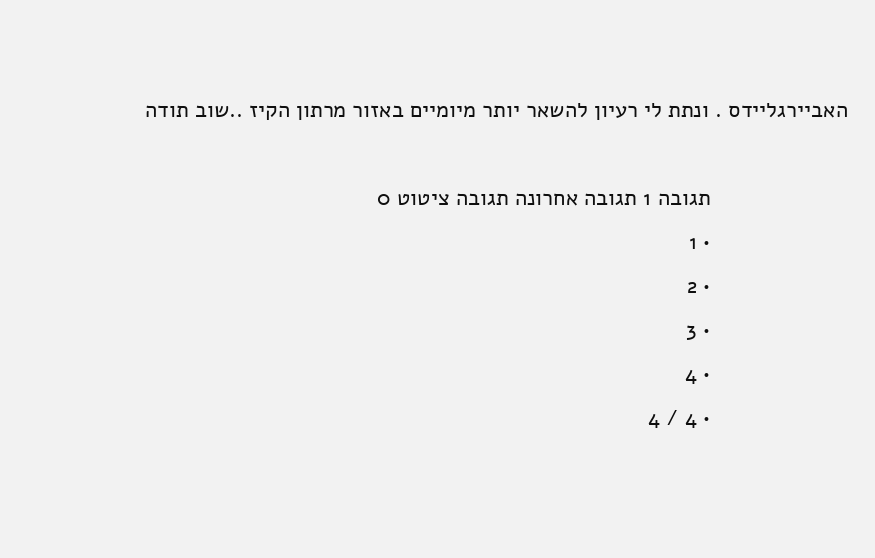האביירגליידס . ונתת לי רעיון להשאר יותר מיומיים באזור מרתון הקיז ..שוב תודה

                      תגובה 1 תגובה אחרונה תגובה ציטוט 0
                      • 1
                      • 2
                      • 3
                      • 4
                      • 4 / 4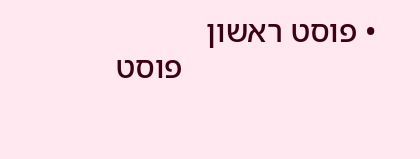• פוסט ראשון
                        פוסט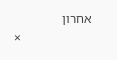אחרון
                      ×